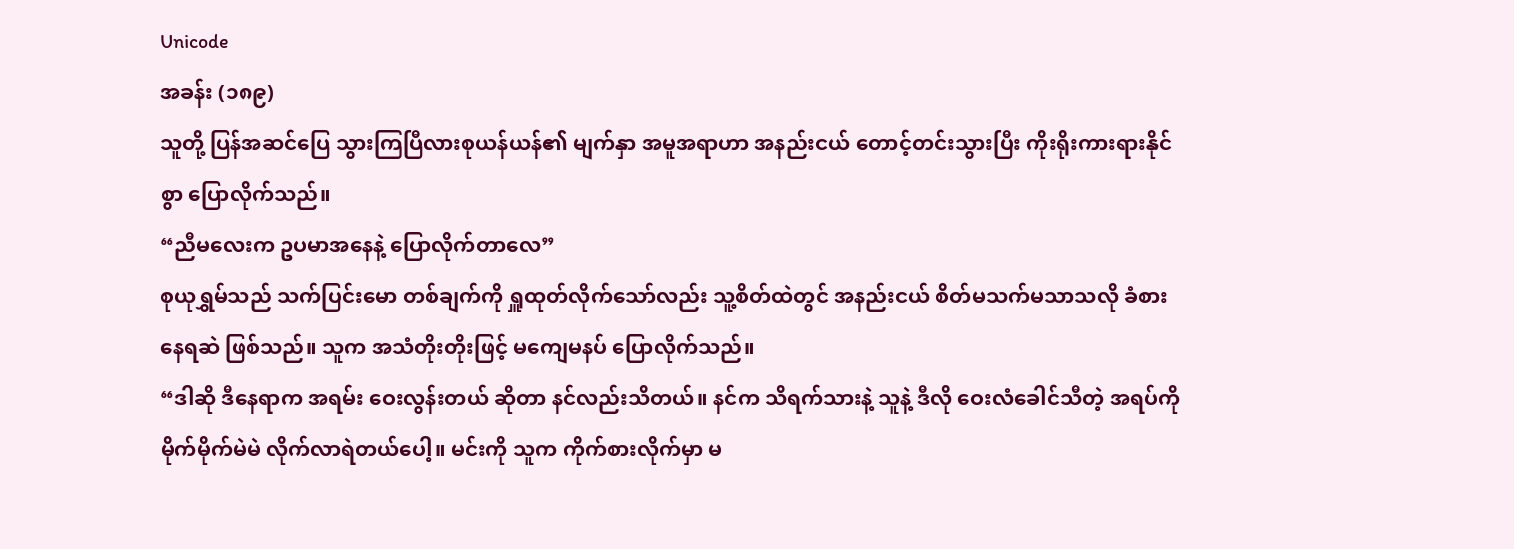Unicode
အခန်း (၁၈၉)
သူတို့ ပြန်အဆင်ပြေ သွားကြပြီလားစုယန်ယန်၏ မျက်နှာ အမူအရာဟာ အနည်းငယ် တောင့်တင်းသွားပြီး ကိုးရိုးကားရားနိုင်စွာ ပြောလိုက်သည်။
“ညီမလေးက ဥပမာအနေနဲ့ ပြောလိုက်တာလေ”
စုယုရွှမ်သည် သက်ပြင်းမော တစ်ချက်ကို ရှူထုတ်လိုက်သော်လည်း သူ့စိတ်ထဲတွင် အနည်းငယ် စိတ်မသက်မသာသလို ခံစားနေရဆဲ ဖြစ်သည်။ သူက အသံတိုးတိုးဖြင့် မကျေမနပ် ပြောလိုက်သည်။
“ဒါဆို ဒီနေရာက အရမ်း ဝေးလွန်းတယ် ဆိုတာ နင်လည်းသိတယ်။ နင်က သိရက်သားနဲ့ သူနဲ့ ဒီလို ဝေးလံခေါင်သီတဲ့ အရပ်ကို မိုက်မိုက်မဲမဲ လိုက်လာရဲတယ်ပေါ့။ မင်းကို သူက ကိုက်စားလိုက်မှာ မ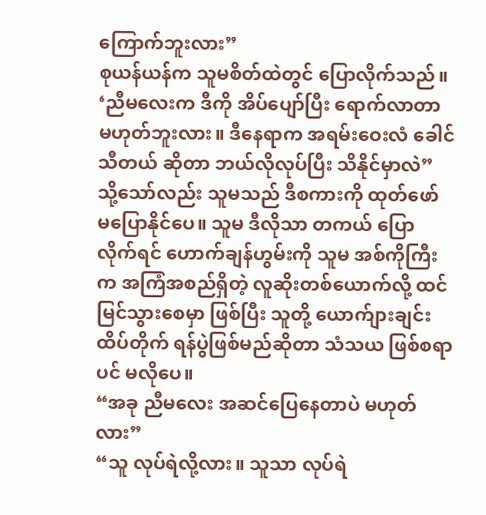ကြောက်ဘူးလား”
စုယန်ယန်က သူမစိတ်ထဲတွင် ပြောလိုက်သည်။ ‘ညီမလေးက ဒီကို အိပ်ပျော်ပြီး ရောက်လာတာ မဟုတ်ဘူးလား။ ဒီနေရာက အရမ်းဝေးလံ ခေါင်သီတယ် ဆိုတာ ဘယ်လိုလုပ်ပြီး သိနိုင်မှာလဲ”
သို့သော်လည်း သူမသည် ဒီစကားကို ထုတ်ဖော် မပြောနိုင်ပေ။ သူမ ဒီလိုသာ တကယ် ပြောလိုက်ရင် ဟောက်ချန်ဟွမ်းကို သူမ အစ်ကိုကြီးက အကြံအစည်ရှိတဲ့ လူဆိုးတစ်ယောက်လို့ ထင်မြင်သွားစေမှာ ဖြစ်ပြီး သူတို့ ယောက်ျားချင်း ထိပ်တိုက် ရန်ပွဲဖြစ်မည်ဆိုတာ သံသယ ဖြစ်စရာပင် မလိုပေ။
“အခု ညီမလေး အဆင်ပြေနေတာပဲ မဟုတ်လား”
“သူ လုပ်ရဲလို့လား။ သူသာ လုပ်ရဲ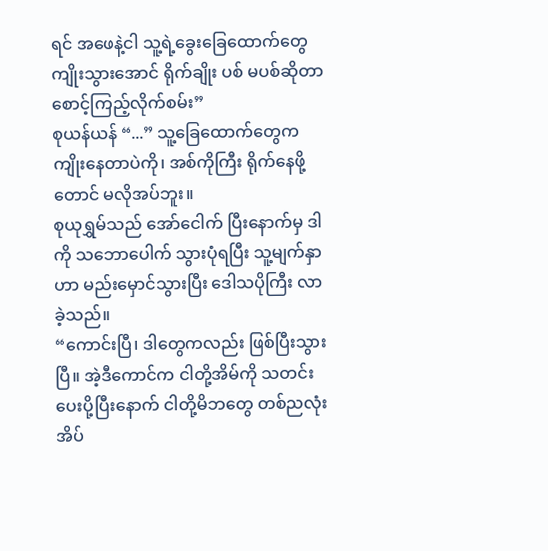ရင် အဖေနဲ့ငါ သူ့ရဲ့ခွေးခြေထောက်တွေ ကျိုးသွားအောင် ရိုက်ချိုး ပစ် မပစ်ဆိုတာ စောင့်ကြည့်လိုက်စမ်း”
စုယန်ယန် “...” သူ့ခြေထောက်တွေက ကျိုးနေတာပဲကို၊ အစ်ကိုကြီး ရိုက်နေဖို့တောင် မလိုအပ်ဘူး။
စုယုရွှမ်သည် အော်ငေါက် ပြီးနောက်မှ ဒါကို သဘောပေါက် သွားပုံရပြီး သူ့မျက်နှာဟာ မည်းမှောင်သွားပြီး ဒေါသပိုကြီး လာခဲ့သည်။
“ကောင်းပြီ၊ ဒါတွေကလည်း ဖြစ်ပြီးသွားပြီ။ အဲ့ဒီကောင်က ငါတို့အိမ်ကို သတင်း ပေးပို့ပြီးနောက် ငါတို့မိဘတွေ တစ်ညလုံး အိပ်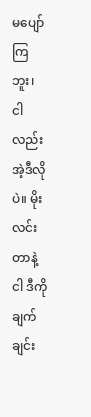မပျော်ကြဘူး၊ ငါလည်း အဲ့ဒီလိုပဲ။ မိုးလင်းတာနဲ့ ငါ ဒီကို ချက်ချင်း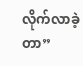လိုက်လာခဲ့တာ”